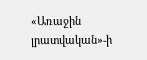«Առաջին լրատվական»-ի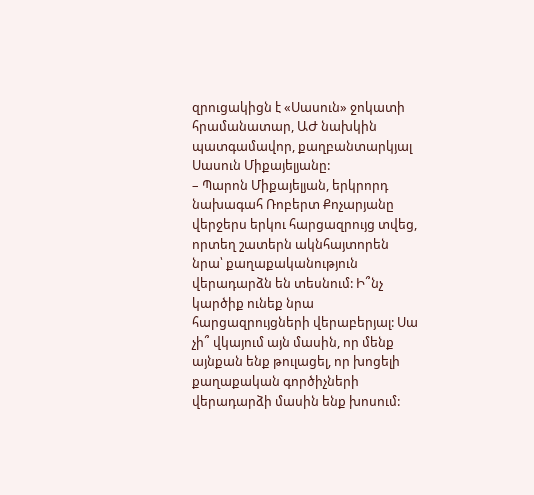զրուցակիցն է «Սասուն» ջոկատի հրամանատար, ԱԺ նախկին պատգամավոր, քաղբանտարկյալ Սասուն Միքայելյանը:
– Պարոն Միքայելյան, երկրորդ նախագահ Ռոբերտ Քոչարյանը վերջերս երկու հարցազրույց տվեց, որտեղ շատերն ակնհայտորեն նրա՝ քաղաքականություն վերադարձն են տեսնում: Ի՞նչ կարծիք ունեք նրա հարցազրույցների վերաբերյալ: Սա չի՞ վկայում այն մասին, որ մենք այնքան ենք թուլացել, որ խոցելի քաղաքական գործիչների վերադարձի մասին ենք խոսում: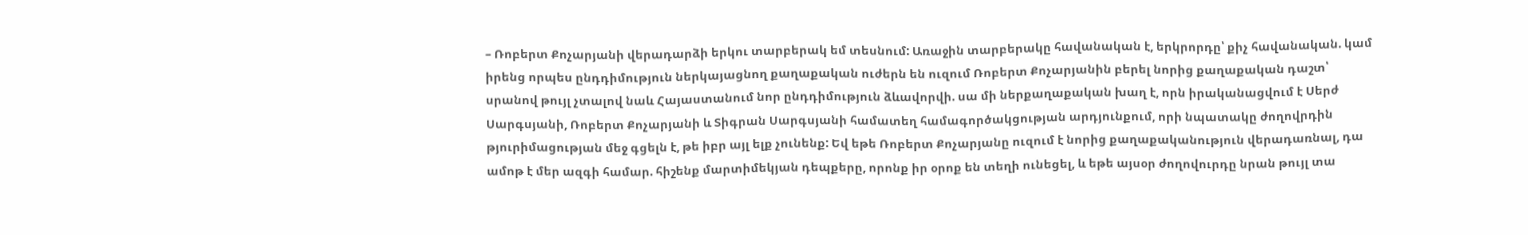– Ռոբերտ Քոչարյանի վերադարձի երկու տարբերակ եմ տեսնում: Առաջին տարբերակը հավանական է, երկրորդը՝ քիչ հավանական. կամ իրենց որպես ընդդիմություն ներկայացնող քաղաքական ուժերն են ուզում Ռոբերտ Քոչարյանին բերել նորից քաղաքական դաշտ՝ սրանով թույլ չտալով նաև Հայաստանում նոր ընդդիմություն ձևավորվի. սա մի ներքաղաքական խաղ է, որն իրականացվում է Սերժ Սարգսյանի, Ռոբերտ Քոչարյանի և Տիգրան Սարգսյանի համատեղ համագործակցության արդյունքում, որի նպատակը ժողովրդին թյուրիմացության մեջ գցելն է, թե իբր այլ ելք չունենք: Եվ եթե Ռոբերտ Քոչարյանը ուզում է նորից քաղաքականություն վերադառնալ, դա ամոթ է մեր ազգի համար. հիշենք մարտիմեկյան դեպքերը, որոնք իր օրոք են տեղի ունեցել, և եթե այսօր ժողովուրդը նրան թույլ տա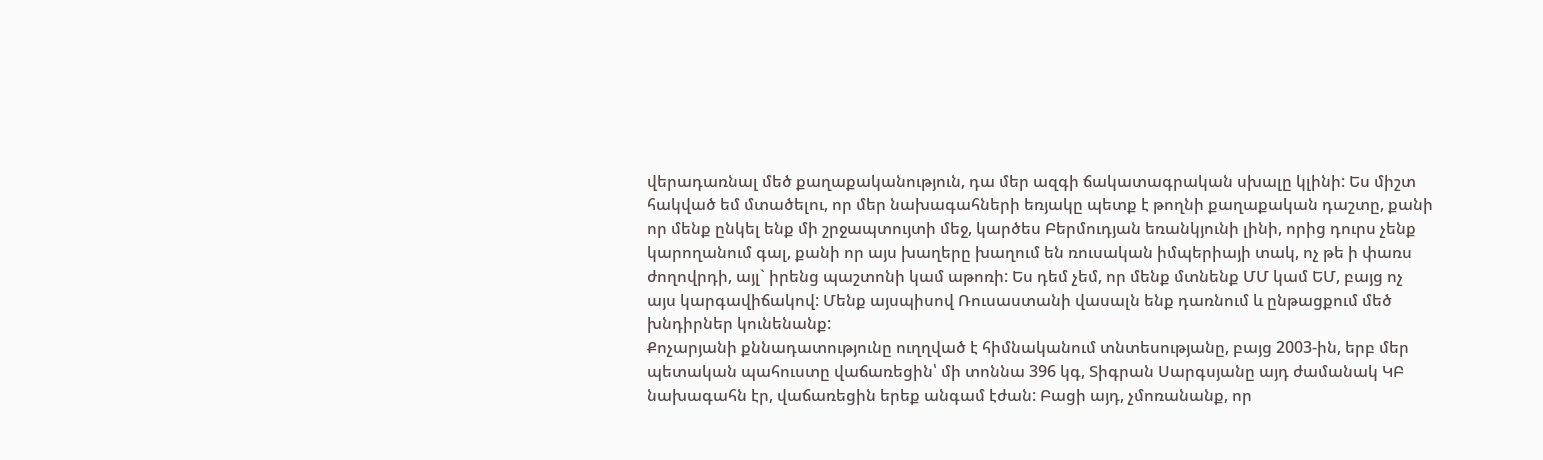վերադառնալ մեծ քաղաքականություն, դա մեր ազգի ճակատագրական սխալը կլինի: Ես միշտ հակված եմ մտածելու, որ մեր նախագահների եռյակը պետք է թողնի քաղաքական դաշտը, քանի որ մենք ընկել ենք մի շրջապտույտի մեջ, կարծես Բերմուդյան եռանկյունի լինի, որից դուրս չենք կարողանում գալ, քանի որ այս խաղերը խաղում են ռուսական իմպերիայի տակ, ոչ թե ի փառս ժողովրդի, այլ` իրենց պաշտոնի կամ աթոռի: Ես դեմ չեմ, որ մենք մտնենք ՄՄ կամ ԵՄ, բայց ոչ այս կարգավիճակով: Մենք այսպիսով Ռուսաստանի վասալն ենք դառնում և ընթացքում մեծ խնդիրներ կունենանք:
Քոչարյանի քննադատությունը ուղղված է հիմնականում տնտեսությանը, բայց 2003-ին, երբ մեր պետական պահուստը վաճառեցին՝ մի տոննա 396 կգ, Տիգրան Սարգսյանը այդ ժամանակ ԿԲ նախագահն էր, վաճառեցին երեք անգամ էժան: Բացի այդ, չմոռանանք, որ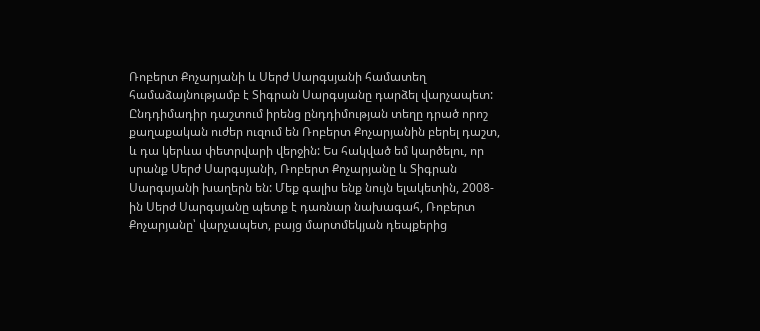Ռոբերտ Քոչարյանի և Սերժ Սարգսյանի համատեղ համաձայնությամբ է Տիգրան Սարգսյանը դարձել վարչապետ: Ընդդիմադիր դաշտում իրենց ընդդիմության տեղը դրած որոշ քաղաքական ուժեր ուզում են Ռոբերտ Քոչարյանին բերել դաշտ, և դա կերևա փետրվարի վերջին: Ես հակված եմ կարծելու, որ սրանք Սերժ Սարգսյանի, Ռոբերտ Քոչարյանը և Տիգրան Սարգսյանի խաղերն են: Մեք գալիս ենք նույն ելակետին, 2008-ին Սերժ Սարգսյանը պետք է դառնար նախագահ, Ռոբերտ Քոչարյանը՝ վարչապետ, բայց մարտմեկյան դեպքերից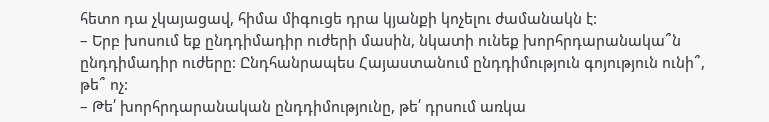հետո դա չկայացավ, հիմա միգուցե դրա կյանքի կոչելու ժամանակն է:
– Երբ խոսում եք ընդդիմադիր ուժերի մասին, նկատի ունեք խորհրդարանակա՞ն ընդդիմադիր ուժերը: Ընդհանրապես Հայաստանում ընդդիմություն գոյություն ունի՞, թե՞ ոչ:
– Թե՛ խորհրդարանական ընդդիմությունը, թե՛ դրսում առկա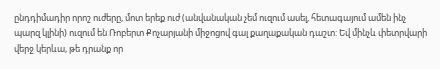ընդդիմադիր որոշ ուժերը, մոտ երեք ուժ (անվանական չեմ ուզում ասել, հետագայում ամեն ինչ պարզ կլինի) ուզում են Ռոբերտ Քոչարյանի միջոցով գալ քաղաքական դաշտ: Եվ մինչև փետրվարի վերջ կերևա, թե դրանք որ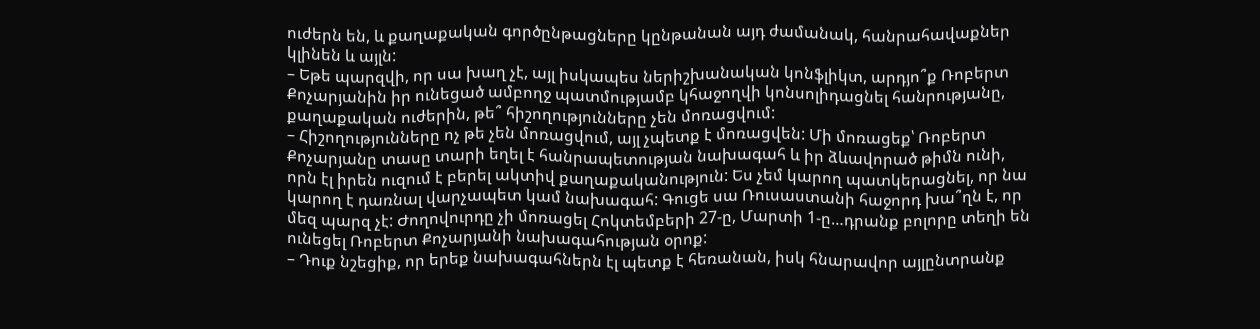ուժերն են, և քաղաքական գործընթացները կընթանան այդ ժամանակ, հանրահավաքներ կլինեն և այլն:
– Եթե պարզվի, որ սա խաղ չէ, այլ իսկապես ներիշխանական կոնֆլիկտ, արդյո՞ք Ռոբերտ Քոչարյանին իր ունեցած ամբողջ պատմությամբ կհաջողվի կոնսոլիդացնել հանրությանը, քաղաքական ուժերին, թե՞ հիշողությունները չեն մոռացվում:
– Հիշողությունները ոչ թե չեն մոռացվում, այլ չպետք է մոռացվեն: Մի մոռացեք՝ Ռոբերտ Քոչարյանը տասը տարի եղել է հանրապետության նախագահ և իր ձևավորած թիմն ունի, որն էլ իրեն ուզում է բերել ակտիվ քաղաքականություն: Ես չեմ կարող պատկերացնել, որ նա կարող է դառնալ վարչապետ կամ նախագահ: Գուցե սա Ռուսաստանի հաջորդ խա՞ղն է, որ մեզ պարզ չէ: Ժողովուրդը չի մոռացել Հոկտեմբերի 27-ը, Մարտի 1-ը…դրանք բոլորը տեղի են ունեցել Ռոբերտ Քոչարյանի նախագահության օրոք:
– Դուք նշեցիք, որ երեք նախագահներն էլ պետք է հեռանան, իսկ հնարավոր այլընտրանք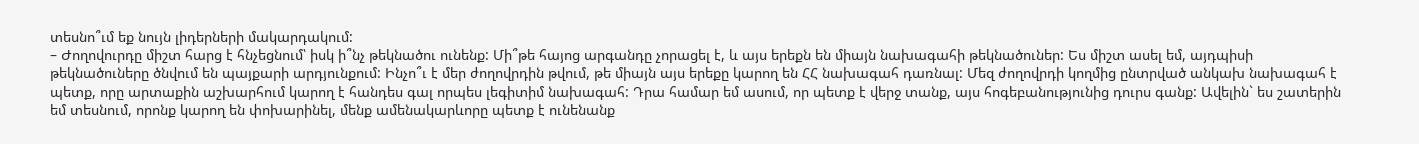տեսնո՞ւմ եք նույն լիդերների մակարդակում:
– Ժողովուրդը միշտ հարց է հնչեցնում՝ իսկ ի՞նչ թեկնածու ունենք: Մի՞թե հայոց արգանդը չորացել է, և այս երեքն են միայն նախագահի թեկնածուներ: Ես միշտ ասել եմ, այդպիսի թեկնածուները ծնվում են պայքարի արդյունքում: Ինչո՞ւ է մեր ժողովրդին թվում, թե միայն այս երեքը կարող են ՀՀ նախագահ դառնալ: Մեզ ժողովրդի կողմից ընտրված անկախ նախագահ է պետք, որը արտաքին աշխարհում կարող է հանդես գալ որպես լեգիտիմ նախագահ: Դրա համար եմ ասում, որ պետք է վերջ տանք, այս հոգեբանությունից դուրս գանք: Ավելին` ես շատերին եմ տեսնում, որոնք կարող են փոխարինել, մենք ամենակարևորը պետք է ունենանք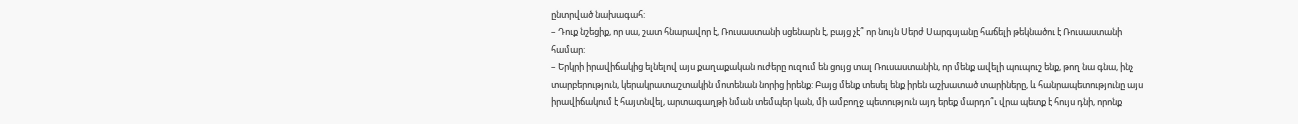ընտրված նախագահ:
– Դուք նշեցիք, որ սա, շատ հնարավոր է, Ռուսաստանի սցենարն է, բայց չէ՞ որ նույն Սերժ Սարգսյանը հաճելի թեկնածու է Ռուսաստանի համար:
– Երկրի իրավիճակից ելնելով այս քաղաքական ուժերը ուզում են ցույց տալ Ռուսաստանին, որ մենք ավելի պուպուշ ենք, թող նա գնա, ինչ տարբերություն, կերակրատաշտակին մոտենան նորից իրենք: Բայց մենք տեսել ենք իրեն աշխատած տարիները, և հանրապետությունը այս իրավիճակում է հայտնվել, արտագաղթի նման տեմպեր կան, մի ամբողջ պետություն այդ երեք մարդո՞ւ վրա պետք է հույս դնի, որոնք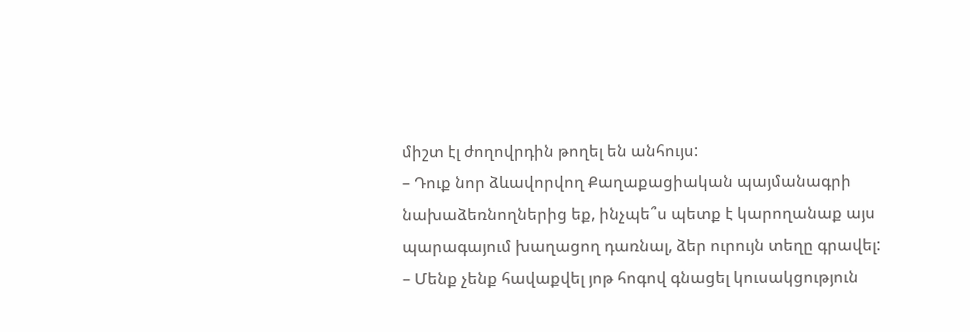միշտ էլ ժողովրդին թողել են անհույս:
– Դուք նոր ձևավորվող Քաղաքացիական պայմանագրի նախաձեռնողներից եք, ինչպե՞ս պետք է կարողանաք այս պարագայում խաղացող դառնալ, ձեր ուրույն տեղը գրավել:
– Մենք չենք հավաքվել յոթ հոգով գնացել կուսակցություն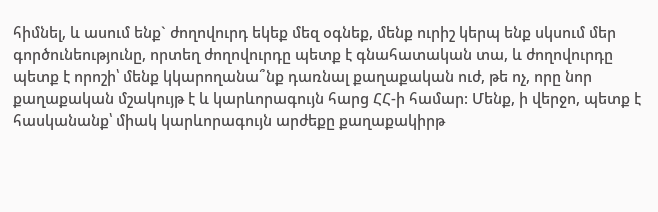հիմնել, և ասում ենք` ժողովուրդ եկեք մեզ օգնեք, մենք ուրիշ կերպ ենք սկսում մեր գործունեությունը, որտեղ ժողովուրդը պետք է գնահատական տա, և ժողովուրդը պետք է որոշի՝ մենք կկարողանա՞նք դառնալ քաղաքական ուժ, թե ոչ, որը նոր քաղաքական մշակույթ է և կարևորագույն հարց ՀՀ-ի համար: Մենք, ի վերջո, պետք է հասկանանք՝ միակ կարևորագույն արժեքը քաղաքակիրթ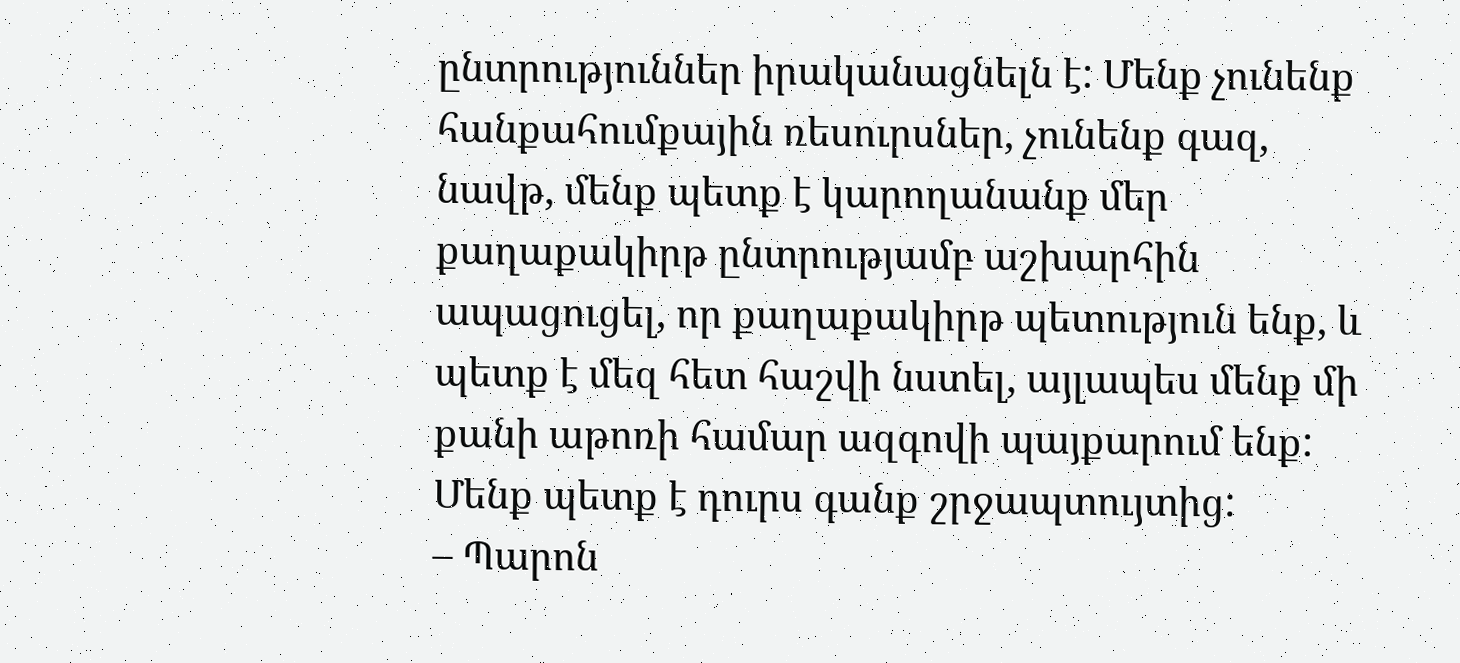ընտրություններ իրականացնելն է: Մենք չունենք հանքահումքային ռեսուրսներ, չունենք գազ, նավթ, մենք պետք է կարողանանք մեր քաղաքակիրթ ընտրությամբ աշխարհին ապացուցել, որ քաղաքակիրթ պետություն ենք, և պետք է մեզ հետ հաշվի նստել, այլապես մենք մի քանի աթոռի համար ազգովի պայքարում ենք: Մենք պետք է դուրս գանք շրջապտույտից:
– Պարոն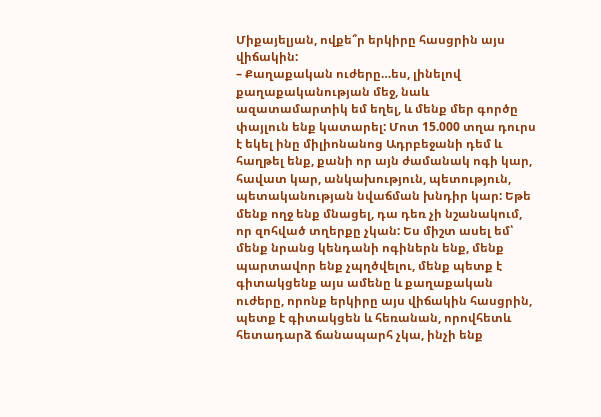Միքայելյան, ովքե՞ր երկիրը հասցրին այս վիճակին:
– Քաղաքական ուժերը…ես, լինելով քաղաքականության մեջ, նաև ազատամարտիկ եմ եղել, և մենք մեր գործը փայլուն ենք կատարել: Մոտ 15.000 տղա դուրս է եկել ինը միլիոնանոց Ադրբեջանի դեմ և հաղթել ենք, քանի որ այն ժամանակ ոգի կար, հավատ կար, անկախություն, պետություն, պետականության նվաճման խնդիր կար: Եթե մենք ողջ ենք մնացել, դա դեռ չի նշանակում, որ զոհված տղերքը չկան: Ես միշտ ասել եմ՝ մենք նրանց կենդանի ոգիներն ենք, մենք պարտավոր ենք չպղծվելու, մենք պետք է գիտակցենք այս ամենը և քաղաքական ուժերը, որոնք երկիրը այս վիճակին հասցրին, պետք է գիտակցեն և հեռանան, որովհետև հետադարձ ճանապարհ չկա, ինչի ենք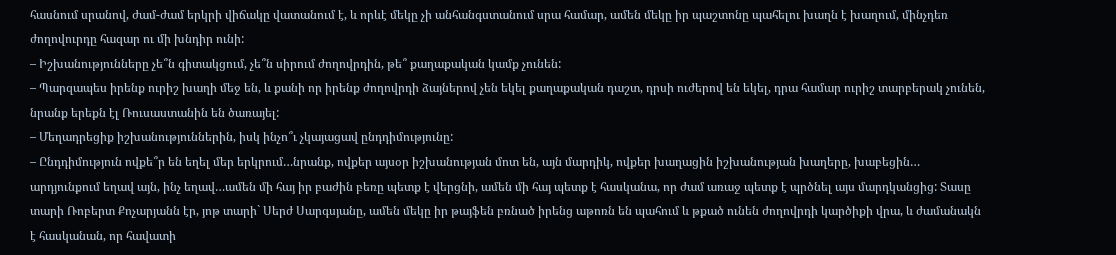հասնում սրանով, ժամ-ժամ երկրի վիճակը վատանում է, և որևէ մեկը չի անհանգստանում սրա համար, ամեն մեկը իր պաշտոնը պահելու խաղն է խաղում, մինչդեռ ժողովուրդը հազար ու մի խնդիր ունի:
– Իշխանությունները չե՞ն գիտակցում, չե՞ն սիրում ժողովրդին, թե՞ քաղաքական կամք չունեն:
– Պարզապես իրենք ուրիշ խաղի մեջ են, և քանի որ իրենք ժողովրդի ձայներով չեն եկել քաղաքական դաշտ, դրսի ուժերով են եկել, դրա համար ուրիշ տարբերակ չունեն, նրանք երեքն էլ Ռուսաստանին են ծառայել:
– Մեղադրեցիք իշխանություններին, իսկ ինչո՞ւ չկայացավ ընդդիմությունը:
– Ընդդիմություն ովքե՞ր են եղել մեր երկրում…նրանք, ովքեր այսօր իշխանության մոտ են, այն մարդիկ, ովքեր խաղացին իշխանության խաղերը, խաբեցին… արդյունքում եղավ այն, ինչ եղավ…ամեն մի հայ իր բաժին բեռը պետք է վերցնի, ամեն մի հայ պետք է հասկանա, որ ժամ առաջ պետք է պրծնել այս մարդկանցից: Տասը տարի Ռոբերտ Քոչարյանն էր, յոթ տարի` Սերժ Սարգսյանը, ամեն մեկը իր թայֆեն բռնած իրենց աթոռն են պահում և թքած ունեն ժողովրդի կարծիքի վրա, և ժամանակն է հասկանան, որ հավատի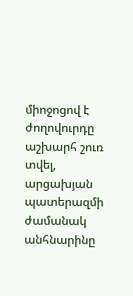միոջոցով է ժողովուրդը աշխարհ շուռ տվել, արցախյան պատերազմի ժամանակ անհնարինը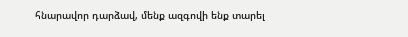հնարավոր դարձավ, մենք ազգովի ենք տարել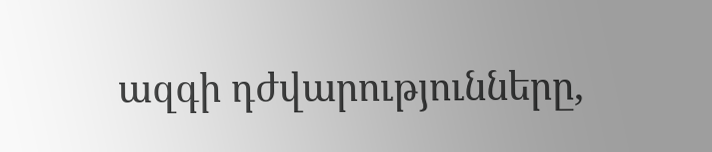ազգի դժվարությունները,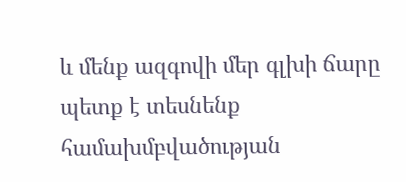և մենք ազգովի մեր գլխի ճարը պետք է տեսնենք համախմբվածության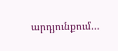արդյունքում…